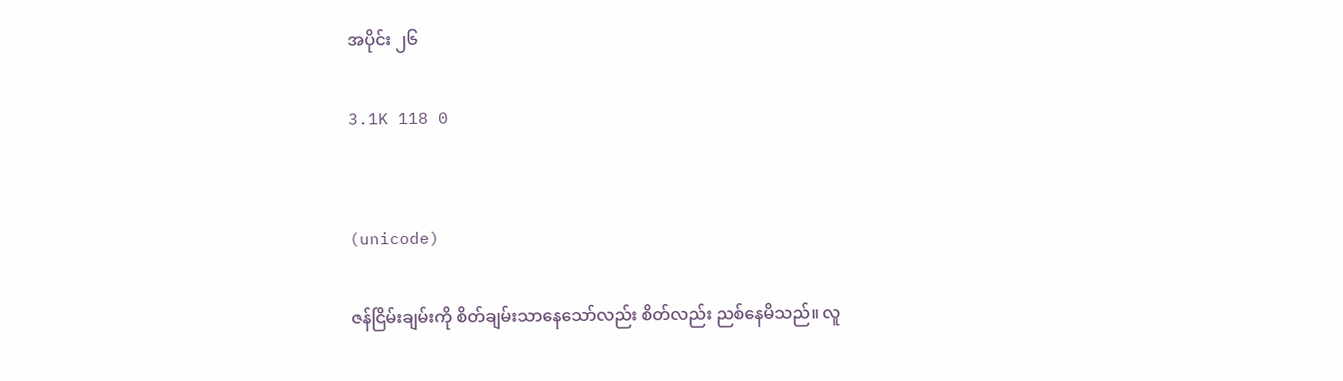အပိုင်း ၂၆

3.1K 118 0


(unicode)

ဇန်ငြိမ်းချမ်းကို စိတ်ချမ်းသာနေသော်လည်း စိတ်လည်း ညစ်နေမိသည်။ လူ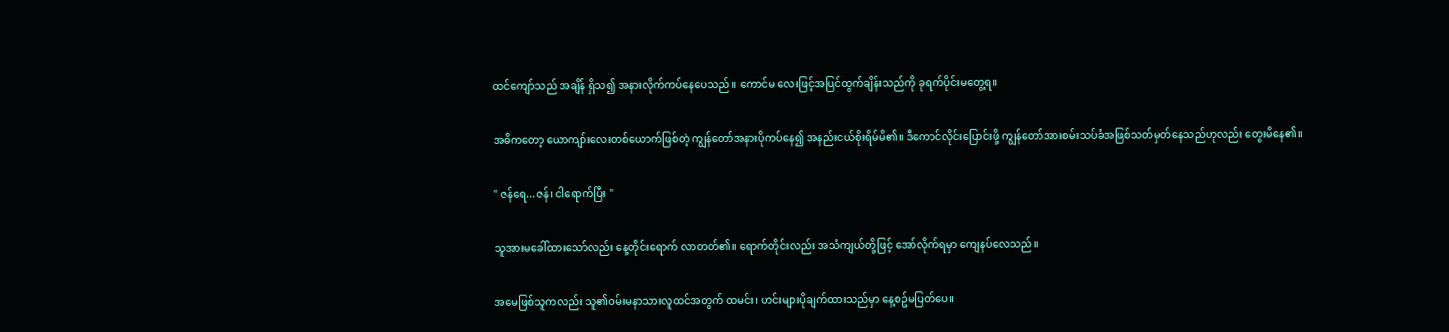ထင်ကျော်သည် အချိန် ရှိသ၍ အနားလိုက်ကပ်နေပေသည်။ ကောင်မ လေးဖြင့်အပြင်ထွက်ချိန်းသည်ကို ခုရက်ပိုင်းမတွေ့ရ။

အဓိကတော့ ယောကျာ်းလေးတစ်ယောက်ဖြစ်တဲ့ ကျွန်တော်အနားပိုကပ်နေ၍ အနည်းငယ်စိုးရိမ်မိ၏။ ဒီကောင်လိုင်းပြောင်းဖို့ ကျွန်တော်အားစမ်းသပ်ခံအဖြစ်သတ်မှတ်နေသည်ဟုလည်း တွေးမိနေ၏။

" ဇန်ရေ...ဇန်၊ ငါရောက်ပြီး "

သူအားမခေါ်ထားသော်လည်း နေ့တိုင်းရောက် လာတတ်၏။ ရောက်တိုင်းလည်း အသံကျယ်တို့ဖြင့် အော်လိုက်ရမှာ ကျေနပ်လေသည်။

အမေဖြစ်သူကလည်း သူ၏ဝမ်းမနာသားလူထင်အတွက် ထမင်း၊ ဟင်းများပိုချက်ထားသည်မှာ နေ့စဥ်မပြတ်ပေ။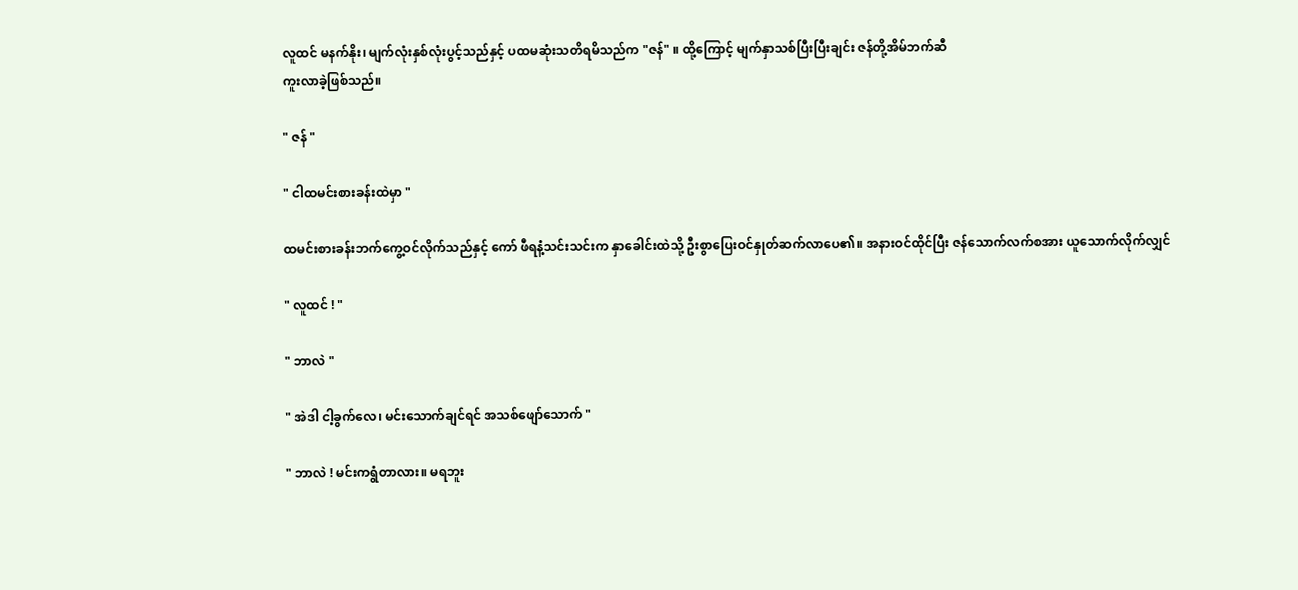လူထင် မနက်နိုး၊ မျက်လုံးနှစ်လုံးပွင့်သည်နှင့် ပထမဆုံးသတိရမိသည်က "ဇန်" ။ ထို့ကြောင့် မျက်နှာသစ်ပြီးပြီးချင်း ဇန်တို့အိမ်ဘက်ဆီ
ကူးလာခဲ့ဖြစ်သည်။

" ဇန် "

" ငါထမင်းစားခန်းထဲမှာ "

ထမင်းစားခန်းဘက်ကွေ့ဝင်လိုက်သည်နှင့် ကော် ဖီရနံ့သင်းသင်းက နှာခေါင်းထဲသို့ ဦးစွာပြေးဝင်နှုတ်ဆက်လာပေ၏။ အနားဝင်ထိုင်ပြီး ဇန်သောက်လက်စအား ယူသောက်လိုက်လျှင်

" လူထင် ! "

" ဘာလဲ "

" အဲဒါ ငါ့ခွက်လေ၊ မင်းသောက်ချင်ရင် အသစ်ဖျော်သောက် "

" ဘာလဲ ! မင်းကရွံတာလား။ မရဘူး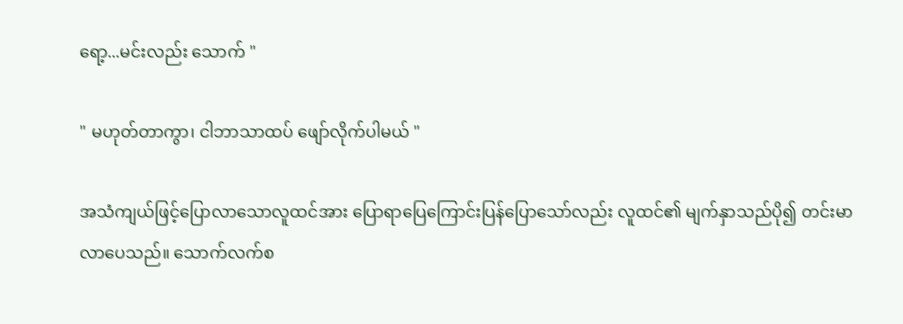ရော့...မင်းလည်း သောက် "

" မဟုတ်တာကွာ၊ ငါဘာသာထပ် ဖျော်လိုက်ပါမယ် "

အသံကျယ်ဖြင့်ပြောလာသောလူထင်အား ပြောရာပြေကြောင်းပြန်ပြောသော်လည်း လူထင်၏ မျက်နှာသည်ပို၍ တင်းမာလာပေသည်။ သောက်လက်စ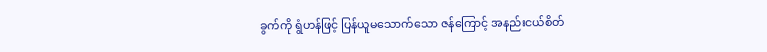ခွက်ကို ရွံဟန်ဖြင့် ပြန်ယူမသောက်သော ဇန်ကြောင့် အနည်းငယ်စိတ်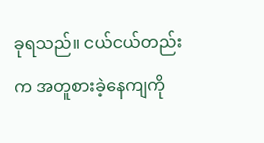ခုရသည်။ ငယ်ငယ်တည်းက အတူစားခဲ့နေကျကို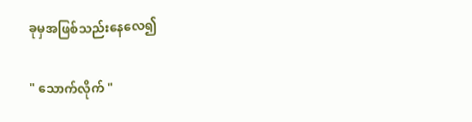ခုမှအဖြစ်သည်းနေလေ၍

" သောက်လိုက် "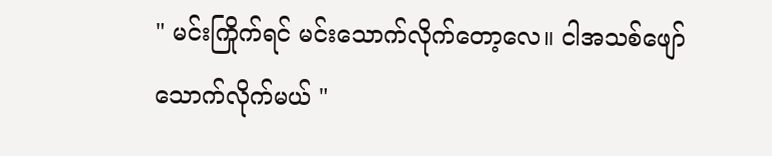" မင်းကြိုက်ရင် မင်းသောက်လိုက်တော့လေ။ ငါအသစ်ဖျော်သောက်လိုက်မယ် "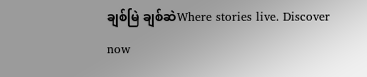ချစ်မြဲ ချစ်ဆဲWhere stories live. Discover now